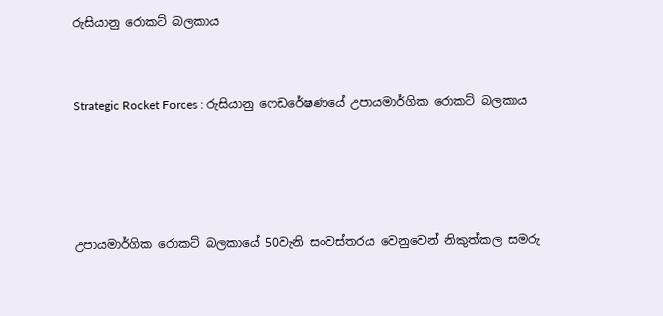රුසියානු රොකට් බලකාය


Strategic Rocket Forces : රුසියානු ෆෙඩරේෂණයේ උපායමාර්ගික රොකට් බලකාය




උපායමාර්ගික රොකට් බලකායේ 50වැනි සංවස්තරය වෙනුවෙන් නිකුත්කල සමරු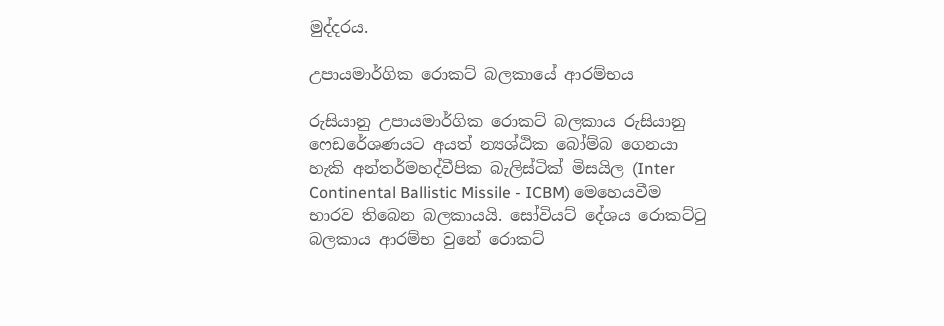මුද්දරය.

උපායමාර්ගික රොකට් බලකායේ ආරම්භය

රුසියානු උපායමාර්ගික රොකට් බලකාය රුසියානු ෆෙඩරේශණයට අයත් න්‍යශ්ඨික බෝම්බ ගෙනයා හැකි අන්තර්මහද්වීපික බැලිස්ටික් මිසයිල (Inter Continental Ballistic Missile - ICBM) මෙහෙයවීම භාරව තිබෙන බලකායයි. සෝවියට් දේශය රොකට්ටු බලකාය ආරම්භ වුනේ රොකට්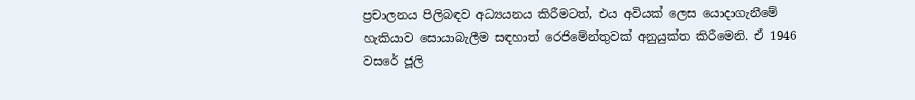ප්‍රචාලනය පිලිබඳව අධ්‍යයනය කිරීමටත්, එය අවියක් ලෙස යොදාගැනීමේ හැකියාව සොයාබැලීම සඳහාත් රෙජිමේන්තුවක් අනුයුක්ත කිරීමෙනි. ඒ 1946 වසරේ ජූලි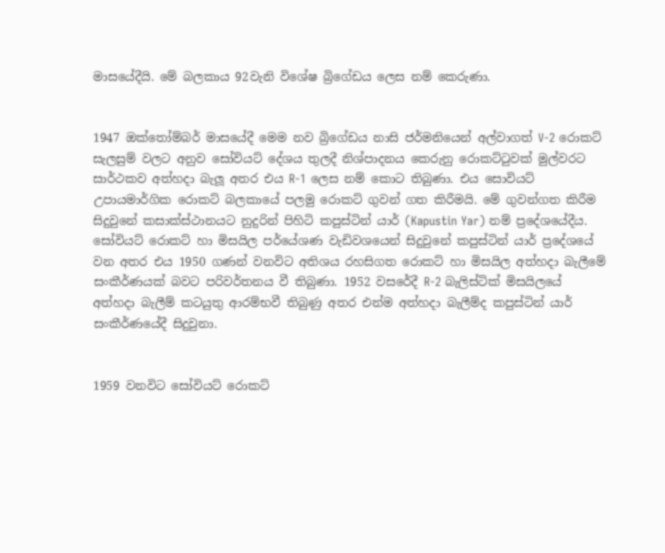මාසයේදීයි. මේ බලකාය 92වැනි විශේෂ බ්‍රිගේඩය ලෙස නම් කෙරුණා.


1947 ඔක්තෝම්බර් මාසයේදී මෙම නව බ්‍රිගේඩය නාසි ජර්මනියෙන් අල්වාගත් V-2 රොකට් සැලසුම් වලට අනුව සෝවියට් දේශය තුලදී නිශ්පාදනය කෙරුනු රොකට්ටුවක් මුල්වරට සාර්ථකව අත්හදා බැලූ අතර එය R-1 ලෙස නම් කොට තිබුණා. එය සොවියට් උපායමාර්ගික රොකට් බලකායේ පලමු රොකට් ගුවන් ගත කිරීමයි. මේ ගුවන්ගත කිරීම සිදුවුනේ කසාක්ස්ථානයට නුදුරින් පිහිටි කපුස්ටින් යාර් (Kapustin Yar) නම් ප්‍රදේශයේදීය. සෝවියට් රොකට් හා මිසයිල පර්යේශණ වැඩිවශයෙන් සිදුවුනේ කපුස්ටින් යාර් ප්‍රදේශයේ වන අතර එය 1950 ගණන් වනවිට අතිශය රහසිගත රොකට් හා මිසයිල අත්හදා බැලීමේ සංකීර්ණයක් බවට පරිවර්තනය වී තිබුණා. 1952 වසරේදී R-2 බැලිස්ටික් මිසයිලයේ අත්හදා බැලීම් කටයුතු ආරම්භවී තිබුණු අතර එන්ම අත්හදා බැලීම්ද කපුස්ටින් යාර් සංකීර්ණයේදී සිදුවුනා.


1959 වනවිට සෝවියට් රොකට්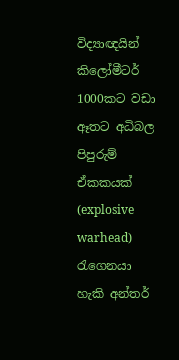විද්‍යාඥයින් කිලෝමීටර් 1000කට වඩා ඈතට අධිබල පිපුරුම් ඒකකයක් (explosive warhead) රැගෙනයා හැකි අන්තර්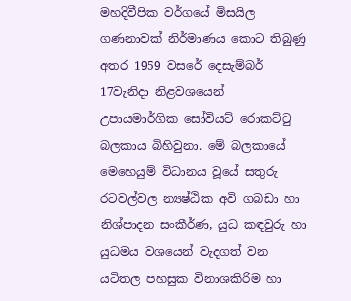මහදිවීපික වර්ගයේ මිසයිල ගණනාවක් නිර්මාණය කොට තිබුණු අතර 1959 වසරේ දෙසැම්බර් 17වැනිදා නිළවශයෙන් උපායමාර්ගික සෝවියට් රොකට්ටු බලකාය බිහිවුනා. මේ බලකායේ මෙහෙයුම් විධානය වූයේ සතුරු රටවල්වල න්‍යෂ්ඨික අවි ගබඩා හා නිශ්පාදන සංකීර්ණ, යුධ කඳවුරු හා යුධමය වශයෙන් වැදගත් වන යටිතල පහසුක විනාශකිරිම හා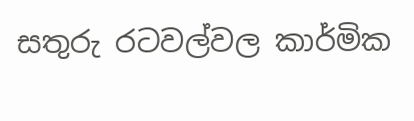සතුරු රටවල්වල කාර්මික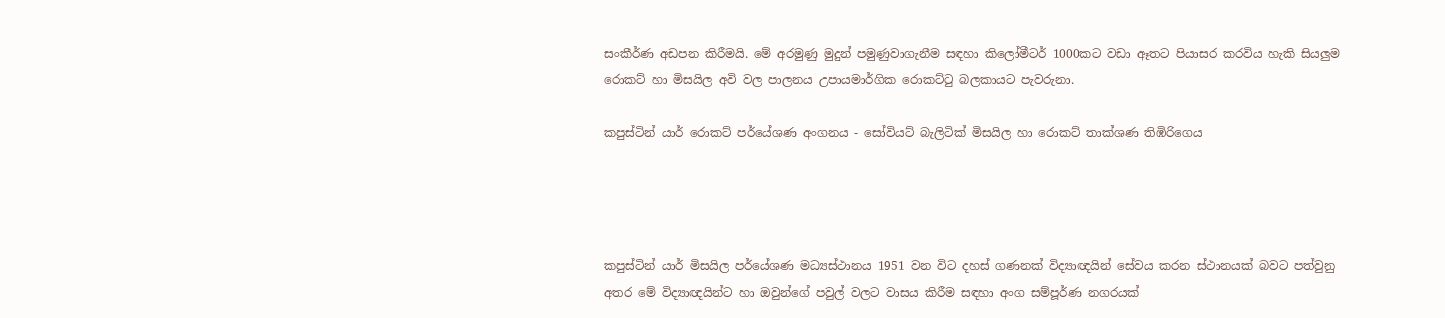සංකීර්ණ අඩපන කිරීමයි. මේ අරමුණු මුදුන් පමුණුවාගැනීම සඳහා කිලෝමීටර් 1000කට වඩා ඈතට පියාසර කරවිය හැකි සියලුම රොකට් හා මිසයිල අවි වල පාලනය උපායමාර්ගික රොකට්ටු බලකායට පැවරුනා.

කපුස්ටින් යාර් රොකට් පර්යේශණ අංගනය - සෝවියට් බැලිටික් මිසයිල හා රොකට් තාක්ශණ තිඹිරිගෙය




කපුස්ටින් යාර් මිසයිල පර්යේශණ මධ්‍යස්ථානය 1951 වන විට දහස් ගණනක් විද්‍යාඥයින් සේවය කරන ස්ථානයක් බවට පත්වුනු අතර මේ විද්‍යාඥයින්ට හා ඔවුන්ගේ පවුල් වලට වාසය කිරීම සඳහා අංග සම්පූර්ණ නගරයක්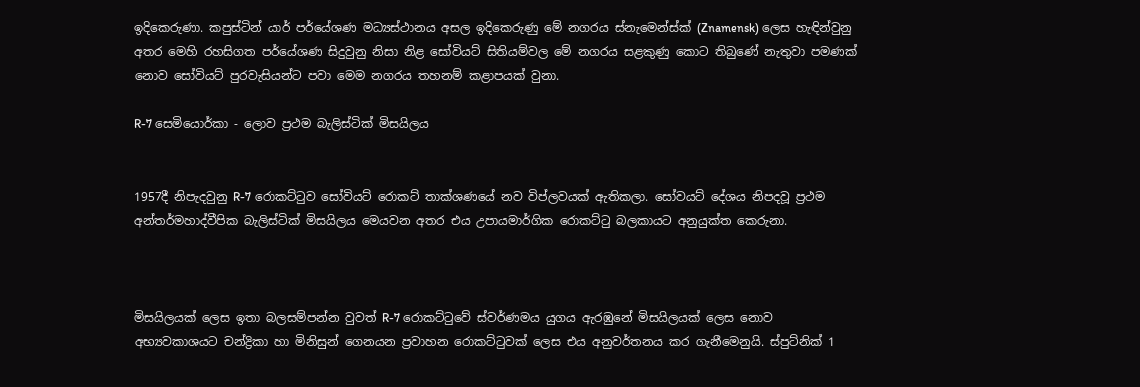ඉදිකෙරුණා. කපුස්ටින් යාර් පර්යේශණ මධ්‍යස්ථානය අසල ඉදිකෙරුණු මේ නගරය ස්නැමෙන්ස්ක් (Znamensk) ලෙස හැඳින්වුනු අතර මෙහි රහසිගත පර්යේශණ සිදුවුනු නිසා නිළ සෝවියට් සිතියම්වල මේ නගරය සළකුණු කොට තිබුණේ නැතුවා පමණක් නොව සෝවියට් පුරවැසියන්ට පවා මෙම නගරය තහනම් කළාපයක් වුනා.

R-7 සෙමියොර්කා - ලොව ප්‍රථම බැලිස්ටික් මිසයිලය


1957දී නිපැදවුනු R-7 රොකට්ටුව සෝවියට් රොකට් තාක්ශණයේ නව විප්ලවයක් ඇතිකලා. සෝවයට් දේශය නිපදවූ ප්‍රථම අන්තර්මහාද්වීපික බැලිස්ටික් මිසයිලය මෙයවන අතර එය උපායමාර්ගික රොකට්ටු බලකායට අනුයුක්ත කෙරුනා.



මිසයිලයක් ලෙස ඉතා බලසම්පන්න වුවත් R-7 රොකට්ටුවේ ස්වර්ණමය යුගය ඇරඹුනේ මිසයිලයක් ලෙස නොව අභ්‍යවකාශයට චන්ද්‍රිකා හා මිනිසුන් ගෙනයන ප්‍රවාහන රොකට්ටුවක් ලෙස එය අනුවර්තනය කර ගැනීමෙනුයි. ස්පුට්නික් 1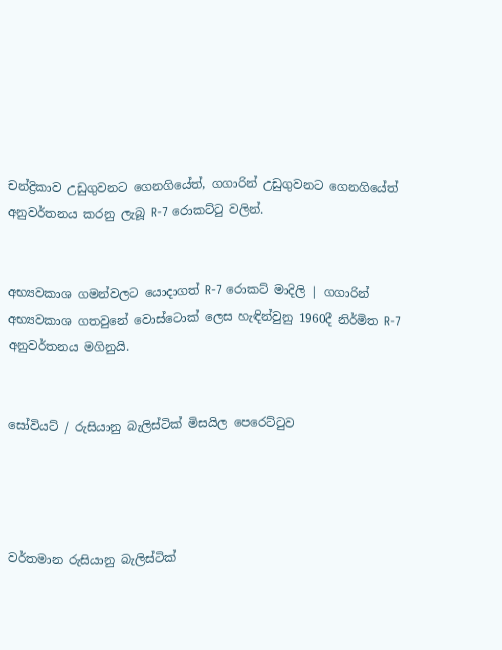චන්ද්‍රිකාව උඩුගුවනට ගෙනගියේත්, ගගාරින් උඩුගුවනට ගෙනගියේත් අනුවර්තනය කරනු ලැබූ R-7 රොකට්ටු වලින්.


අභ්‍යවකාශ ගමන්වලට යොදාගත් R-7 රොකට් මාදිලි | ගගාරින් අභ්‍යවකාශ ගතවුනේ වොස්ටොක් ලෙස හැඳින්වුනු 1960දී නිර්මිත R-7 අනුවර්තනය මගිනුයි.


සෝවියට් / රුසියානු බැලිස්ටික් මිසයිල පෙරෙට්ටුව




වර්තමාන රුසියානු බැලිස්ටික්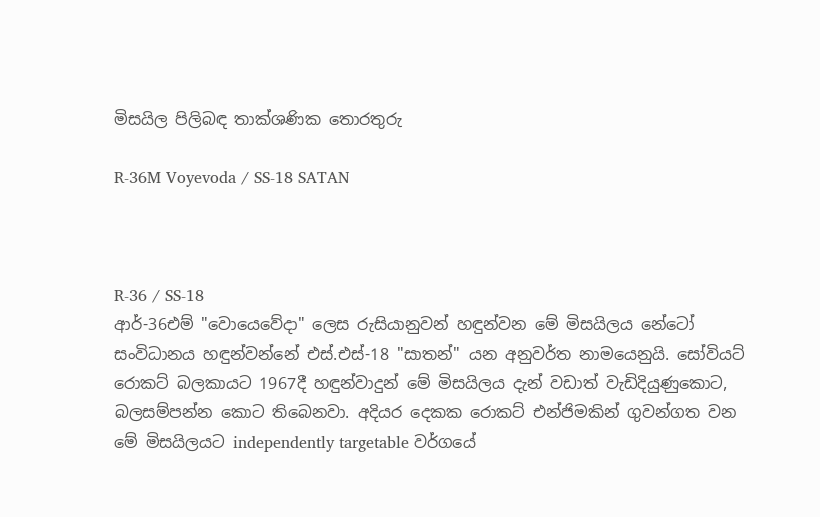මිසයිල පිලිබඳ තාක්ශණික තොරතුරු

R-36M Voyevoda / SS-18 SATAN



R-36 / SS-18
ආර්-36එම් "වොයෙවේදා" ලෙස රුසියානුවන් හඳුන්වන මේ මිසයිලය නේටෝ සංවිධානය හඳුන්වන්නේ එස්.එස්-18 "සාතන්" යන අනුවර්ත නාමයෙනුයි. සෝවියට් රොකට් බලකායට 1967දී හඳුන්වාදුන් මේ මිසයිලය දැන් වඩාත් වැඩිදියුණුකොට, බලසම්පන්න කොට තිබෙනවා. අදියර දෙකක රොකට් එන්ජිමකින් ගුවන්ගත වන මේ මිසයිලයට independently targetable වර්ගයේ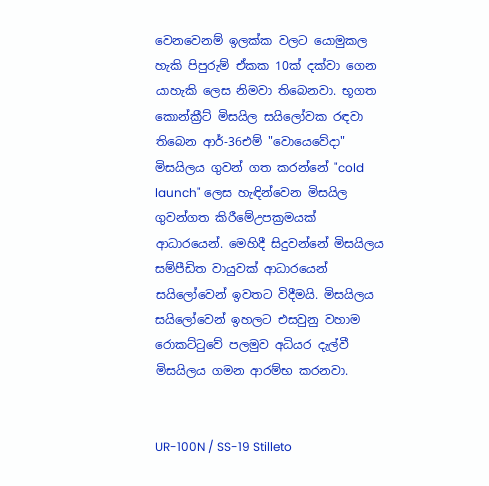වෙනවෙනම් ඉලක්ක වලට යොමුකල හැකි පිපුරුම් ඒකක 10ක් දක්වා ගෙන යාහැකි ලෙස නිමවා තිබෙනවා. භූගත කොන්ක්‍රීට් මිසයිල සයිලෝවක රඳවා තිබෙන ආර්-36එම් "වොයෙවේදා" මිසයිලය ගුවන් ගත කරන්නේ "cold launch" ලෙස හැඳින්වෙන මිසයිල ගුවන්ගත කිරීමේඋපක්‍රමයක් ආධාරයෙන්. මෙහිදී සිදුවන්නේ මිසයිලය සම්පීඩිත වායුවක් ආධාරයෙන් සයිලෝවෙන් ඉවතට විදීමයි. මිසයිලය සයිලෝවෙන් ඉහලට එසවුනු වහාම රොකට්ටුවේ පලමුව අධියර දැල්වී මිසයිලය ගමන ආරම්භ කරනවා.


UR-100N / SS-19 Stilleto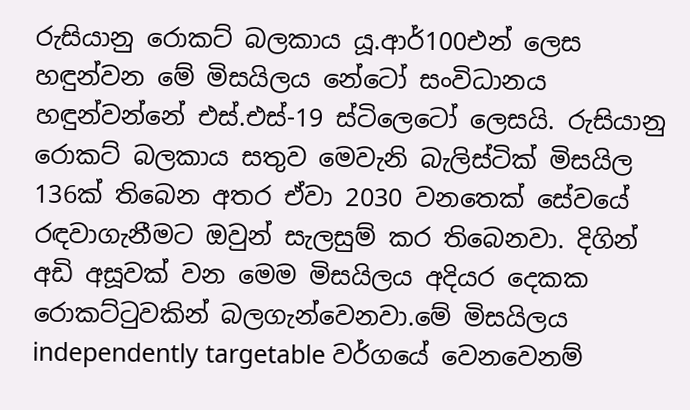රුසියානු රොකට් බලකාය යූ.ආර්100එන් ලෙස හඳුන්වන මේ මිසයිලය නේටෝ සංවිධානය හඳුන්වන්නේ එස්.එස්-19 ස්ටිලෙටෝ ලෙසයි. රුසියානු රොකට් බලකාය සතුව මෙවැනි බැලිස්ටික් මිසයිල 136ක් තිබෙන අතර ඒවා 2030 වනතෙක් සේවයේ රඳවාගැනීමට ඔවුන් සැලසුම් කර තිබෙනවා. දිගින් අඩි අසූවක් වන මෙම මිසයිලය අදියර දෙකක රොකට්ටුවකින් බලගැන්වෙනවා.මේ මිසයිලය independently targetable වර්ගයේ වෙනවෙනම්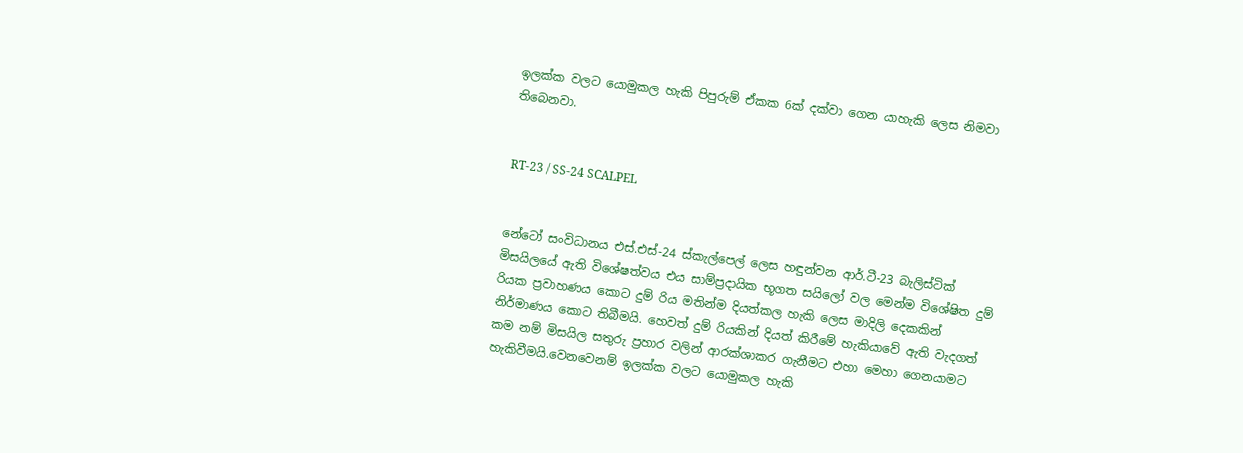ඉලක්ක වලට යොමුකල හැකි පිපුරුම් ඒකක 6ක් දක්වා ගෙන යාහැකි ලෙස නිමවා තිබෙනවා.


RT-23 / SS-24 SCALPEL


නේටෝ සංවිධානය එස්.එස්-24 ස්කැල්පෙල් ලෙස හඳුන්වන ආර්.ටී-23 බැලිස්ටික් මිසයිලයේ ඇති විශේෂත්වය එය සාම්ප්‍රදායික භූගත සයිලෝ වල මෙන්ම විශේෂිත දුම් රියක ප්‍රවාහණය කොට දුම් රිය මතින්ම දියත්කල හැකි ලෙස මාදිලි දෙකකින් නිර්මාණය කොට තිබීමයි. හෙවත් දුම් රියකින් දියත් කිරීමේ හැකියාවේ ඇති වැදගත් කම නම් මිසයිල සතුරු ප්‍රහාර වලින් ආරක්ශාකර ගැනීමට එහා මෙහා ගෙනයාමට හැකිවීමයි.වෙනවෙනම් ඉලක්ක වලට යොමුකල හැකි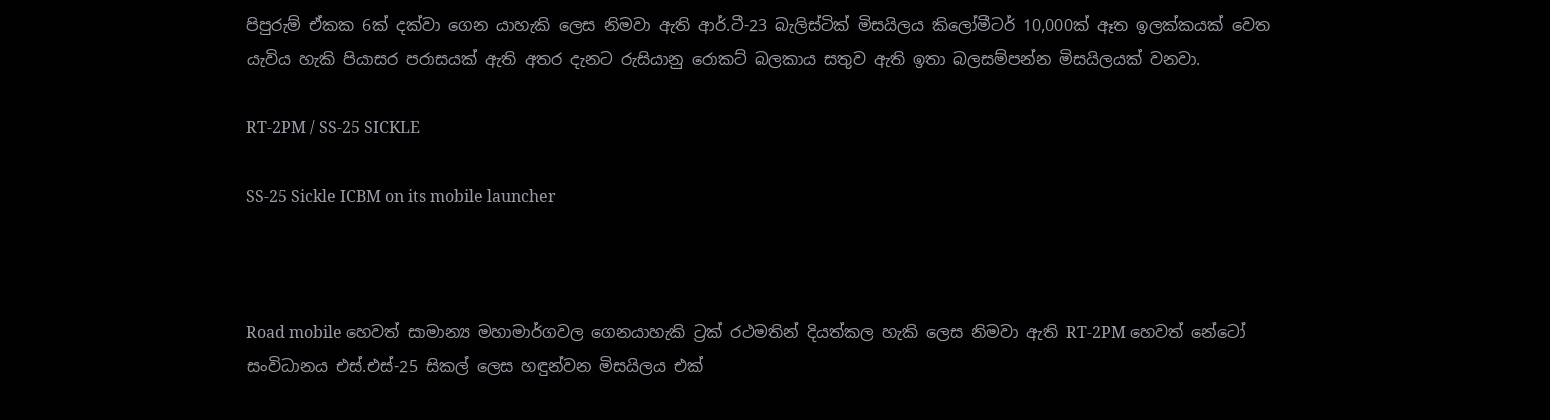පිපුරුම් ඒකක 6ක් දක්වා ගෙන යාහැකි ලෙස නිමවා ඇති ආර්.ටී-23 බැලිස්ටික් මිසයිලය කිලෝමීටර් 10,000ක් ඈත ඉලක්කයක් වෙත යැවිය හැකි පියාසර පරාසයක් ඇති අතර දැනට රුසියානු රොකට් බලකාය සතුව ඇති ඉතා බලසම්පන්න මිසයිලයක් වනවා.

RT-2PM / SS-25 SICKLE

SS-25 Sickle ICBM on its mobile launcher



Road mobile හෙවත් සාමාන්‍ය මහාමාර්ගවල ගෙනයාහැකි ට්‍රක් රථමතින් දියත්කල හැකි ලෙස නිමවා ඇති RT-2PM හෙවත් නේටෝ සංවිධානය එස්.එස්-25 සිකල් ලෙස හඳුන්වන මිසයිලය එක්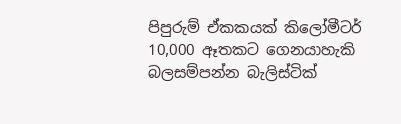පිපුරුම් ඒකකයක් කිලෝමීටර් 10,000 ඈතකට ගෙනයාහැකි බලසම්පන්න බැලිස්ටික්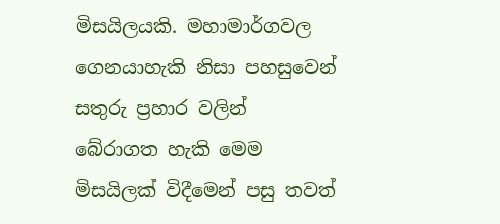මිසයිලයකි. මහාමාර්ගවල ගෙනයාහැකි නිසා පහසුවෙන් සතුරු ප්‍රහාර වලින් බේරාගත හැකි මෙම මිසයිලක් විදීමෙන් පසු තවත්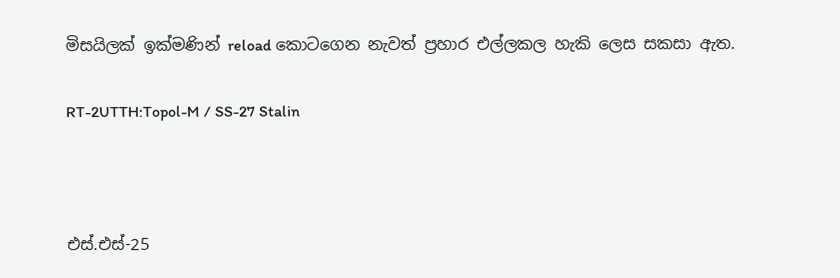මිසයිලක් ඉක්මණින් reload කොටගෙන නැවත් ප්‍රහාර එල්ලකල හැකි ලෙස සකසා ඇත.

RT-2UTTH:Topol-M / SS-27 Stalin



එස්.එස්-25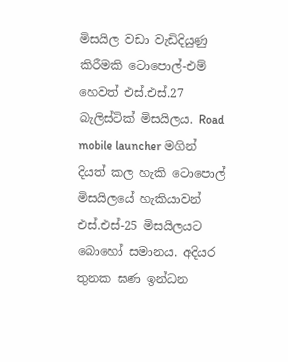මිසයිල වඩා වැඩිදියුණු කිරීමකි ටොපොල්-එම් හෙවත් එස්.එස්.27 බැලිස්ටික් මිසයිලය. Road mobile launcher මගින් දියත් කල හැකි ටොපොල් මිසයිලයේ හැකියාවන් එස්.එස්-25 මිසයිලයට බොහෝ සමානය. අදියර තුනක ඝණ ඉන්ධන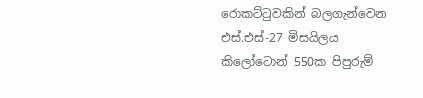රොකට්ටුවකින් බලගැන්වෙන එස්.එස්-27 මිසයිලය කිලෝටොන් 550ක පිපුරුම්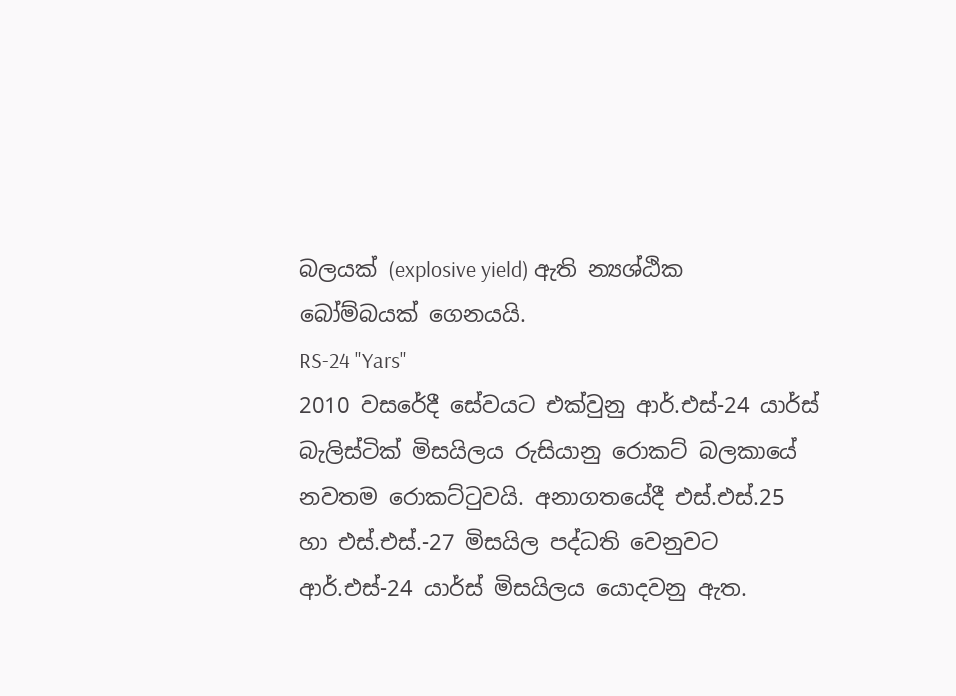බලයක් (explosive yield) ඇති න්‍යශ්ඨික බෝම්බයක් ගෙනයයි.
RS-24 "Yars"
2010 වසරේදී සේවයට එක්වුනු ආර්.එස්-24 යාර්ස් බැලිස්ටික් මිසයිලය රුසියානු රොකට් බලකායේ නවතම රොකට්ටුවයි. අනාගතයේදී එස්.එස්.25 හා එස්.එස්.-27 මිසයිල පද්ධති වෙනුවට ආර්.එස්-24 යාර්ස් මිසයිලය යොදවනු ඇත.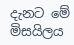දැනට මේ මිසයිලය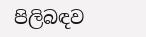පිලිබඳව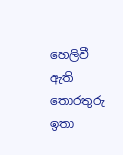හෙලිවී ඇති තොරතුරු ඉතා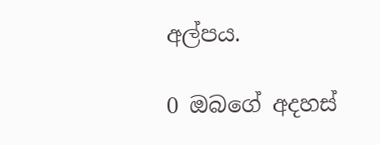අල්පය.

0 ඔබගේ අදහස්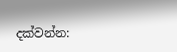දක්වන්න: